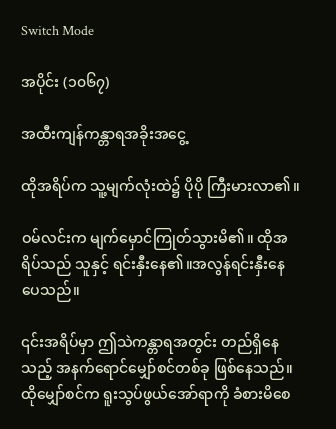Switch Mode

အပိုင်း (၁၀၆၇)

အထီးကျန်ကန္တာရအခိုးအငွေ့

ထိုအရိပ်က သူ့မျက်လုံးထဲ၌ ပိုပို ကြီးမားလာ၏။

ဝမ်လင်းက မျက်မှောင်ကြုတ်သွားမိ၏။ ထိုအရိပ်သည် သူနှင့် ရင်းနှီးနေ၏။အလွန်ရင်းနှီးနေပေသည်။

၎င်းအရိပ်မှာ ဤသဲကန္တာရအတွင်း တည်ရှိနေသည့် အနက်ရောင်မျှော်စင်တစ်ခု ဖြစ်နေသည်။ ထိုမျှော်စင်က ရူးသွပ်ဖွယ်အော်ရာကို ခံစားမိစေ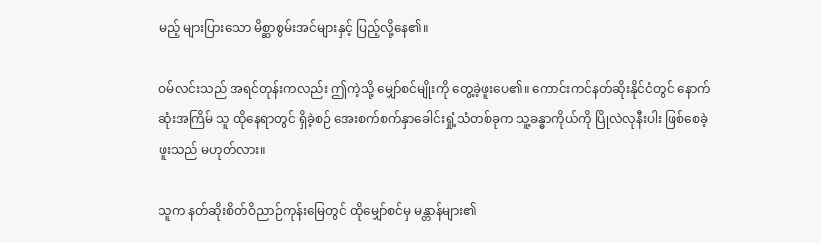မည့် များပြားသော မိစ္ဆာစွမ်းအင်များနှင့် ပြည့်လို့နေ၏။

ဝမ်လင်းသည် အရင်တုန်းကလည်း ဤကဲ့သို့ မျှော်စင်မျိုးကို တွေ့ခဲ့ဖူးပေ၏။ ကောင်းကင်နတ်ဆိုးနိုင်ငံတွင် နောက်ဆုံးအကြိမ် သူ ထိုနေရာတွင် ရှိခဲ့စဉ် အေးစက်စက်နှာခေါင်းရှုံ့သံတစ်ခုက သူ့ခန္ဓာကိုယ်ကို ပြိုလဲလုနီးပါး ဖြစ်စေခဲ့ဖူးသည် မဟုတ်လား။

သူက နတ်ဆိုးစိတ်ဝိညာဉ်ကုန်းမြေတွင် ထိုမျှော်စင်မှ မန္တာန်များ၏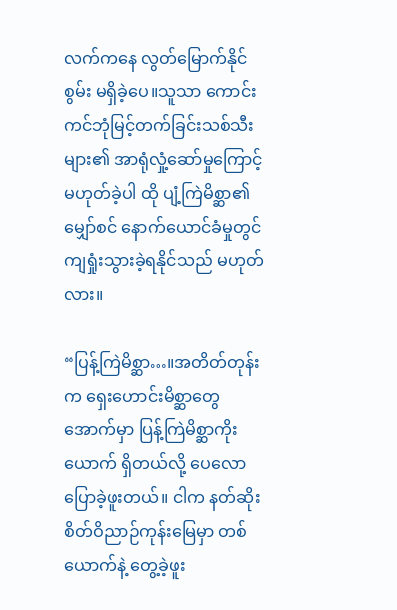လက်ကနေ လွတ်မြောက်နိုင်စွမ်း မရှိခဲ့ပေ။သူသာ ကောင်းကင်ဘုံမြင့်တက်ခြင်းသစ်သီးများ၏ အာရုံလှုံ့ဆော်မှုကြောင့် မဟုတ်ခဲ့ပါ ထို ပျံ့ကြဲမိစ္ဆာ၏ မျှော်စင် နောက်ယောင်ခံမှုတွင် ကျရှုံးသွားခဲ့ရနိုင်သည် မဟုတ်လား။

“ပြန့်ကြဲမိစ္ဆာ…။အတိတ်တုန်းက ရှေးဟောင်းမိစ္ဆာတွေအောက်မှာ ပြန့်ကြဲမိစ္ဆာကိုးယောက် ရှိတယ်လို့ ပေလော ပြောခဲ့ဖူးတယ်။ ငါက နတ်ဆိုးစိတ်ဝိညာဉ်ကုန်းမြေမှာ တစ်ယောက်နဲ့ တွေ့ခဲ့ဖူး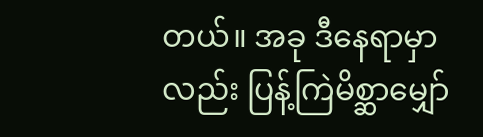တယ်။ အခု ဒီနေရာမှာလည်း ပြန့်ကြဲမိစ္ဆာမျှော်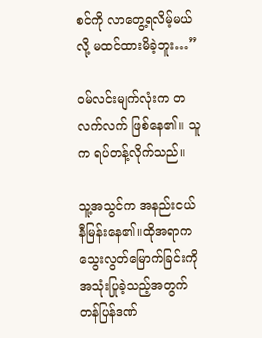စင်ကို လာတွေ့ရလိမ့်မယ်လို့ မထင်ထားမိခဲ့ဘူး…”

ဝမ်လင်းမျက်လုံးက တလက်လက် ဖြစ်နေ၏။ သူက ရပ်တန့်လိုက်သည်။

သူ့အသွင်က အနည်းငယ် နီမြန်းနေ၏။ထိုအရာက သွေးလွတ်မြောက်ခြင်းကို အသုံးပြုခဲ့သည့်အတွက် တန်ပြန်ဒဏ်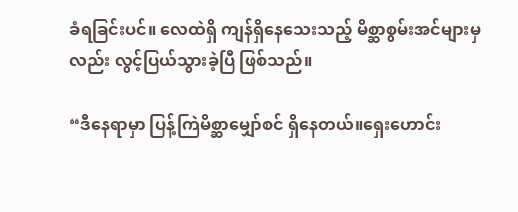ခံရခြင်းပင်။ လေထဲရှိ ကျန်ရှိနေသေးသည့် မိစ္ဆာစွမ်းအင်များမှလည်း လွင့်ပြယ်သွားခဲ့ပြီ ဖြစ်သည်။

“ဒီနေရာမှာ ပြန့်ကြဲမိစ္ဆာမျှော်စင် ရှိနေတယ်။ရှေးဟောင်း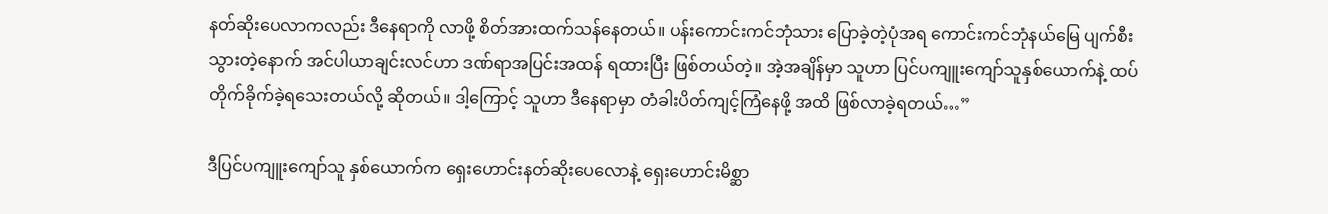နတ်ဆိုးပေလာကလည်း ဒီနေရာကို လာဖို့ စိတ်အားထက်သန်နေတယ်။ ပန်းကောင်းကင်ဘုံသား ပြောခဲ့တဲ့ပုံအရ ကောင်းကင်ဘုံနယ်မြေ ပျက်စီးသွားတဲ့နောက် အင်ပါယာချင်းလင်ဟာ ဒဏ်ရာအပြင်းအထန် ရထားပြီး ဖြစ်တယ်တဲ့။ အဲ့အချိန်မှာ သူဟာ ပြင်ပကျူးကျော်သူနှစ်ယောက်နဲ့ ထပ်တိုက်ခိုက်ခဲ့ရသေးတယ်လို့ ဆိုတယ်။ ဒါ့ကြောင့် သူဟာ ဒီနေရာမှာ တံခါးပိတ်ကျင့်ကြံနေဖို့ အထိ ဖြစ်လာခဲ့ရတယ်…”

ဒီပြင်ပကျူးကျော်သူ နှစ်ယောက်က ရှေးဟောင်းနတ်ဆိုးပေလောနဲ့ ရှေးဟောင်းမိစ္ဆာ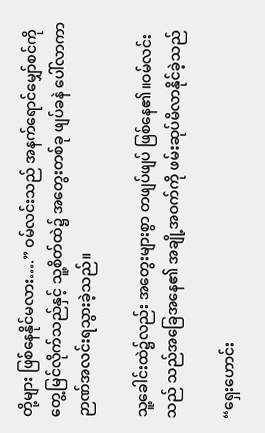တို့များ ဖြစ်နေနိုင်မလား….” ဝမ်လင်းသည် အနက်ရောင်မျှော်စင်ကို တွေ့မြင်လိုက်သည်နှင့် သူ့စိတ်ထဲ၌ အတွေးတစ်ခု ဖျပ်ခနဲ ပေါ်လာကာ ဉာဏ်အလင်းရသွားခဲ့သည်။

သူ့ခေါင်းထဲ၌လည်း အတွေးများစွာ တဖျပ်ဖျပ် ဖြစ်နေ၏။ဝမ်လင်းသည် သည်အခြေအနေ၏ အချို့အဝက်ကို ဖမ်းဆုပ်မိလာနိုင်ခဲ့သည်

“ရှေးဟောင်း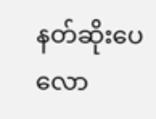နတ်ဆိုးပေလော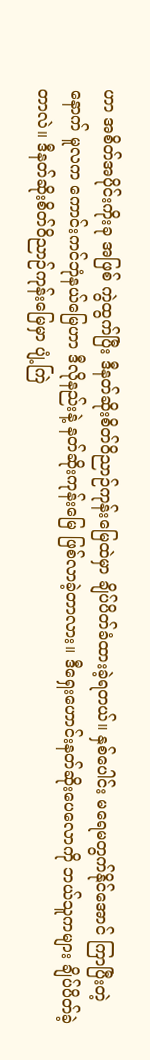ဟာ အစိတ်အပိုင်းကိုးခု အဖြစ် ကွဲထွက်ပြီး ဒီနတ်ဆိုးစိတ်ဝိညာဉ်ကုန်းမြေထဲမှာ ချိပ်ပိတ်ခံထားခဲ့ရတယ်။ နှစ်ပေါင်း မရေမတွက်နိုင်အောင် ကြာပြီးတဲ့နောက် မူလက ကောင်းကင်ဘုံနယ်မြေဟာ ဒီလိုနည်းနဲ့ နတ်ဆိုးကုန်းမြေ ဖြစ်လာခဲ့တာလား။ ဒီရှေးဟောင်းနတ်ဆိုးပေလောကို ဘယ်သူကများ ချိပ်ပိတ်ခဲ့တာလဲ။ ဒီနတ်ဆိုးစိတ်ဝိညာဉ်ကုန်းမြေမှာ ပျံ့ကြဲ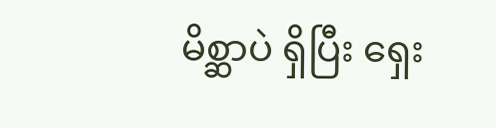မိစ္ဆာပဲ ရှိပြီး ရှေး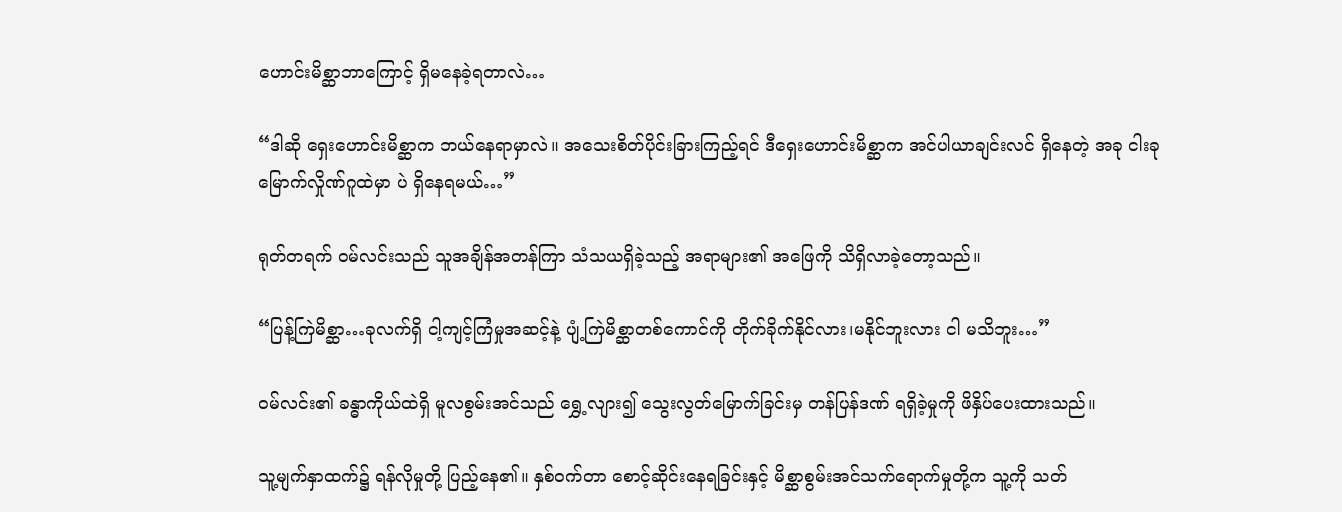ဟောင်းမိစ္ဆာဘာကြောင့် ရှိမနေခဲ့ရတာလဲ…

“ဒါဆို ရှေးဟောင်းမိစ္ဆာက ဘယ်နေရာမှာလဲ။ အသေးစိတ်ပိုင်းခြားကြည့်ရင် ဒီရှေးဟောင်းမိစ္ဆာက အင်ပါယာချင်းလင် ရှိနေတဲ့ အခု ငါးခုမြောက်လှိုဏ်ဂူထဲမှာ ပဲ ရှိနေရမယ်…”

ရုတ်တရက် ဝမ်လင်းသည် သူအချိန်အတန်ကြာ သံသယရှိခဲ့သည့် အရာများ၏ အဖြေကို သိရှိလာခဲ့တော့သည်။

“ပြန့်ကြဲမိစ္ဆာ…ခုလက်ရှိ ငါ့ကျင့်ကြံမှုအဆင့်နဲ့ ပျံ့ကြဲမိစ္ဆာတစ်ကောင်ကို တိုက်ခိုက်နိုင်လား၊မနိုင်ဘူးလား ငါ မသိဘူး…”

ဝမ်လင်း၏ ခန္ဓာကိုယ်ထဲရှိ မူလစွမ်းအင်သည် ရွှေ့လျား၍ သွေးလွတ်မြောက်ခြင်းမှ တန်ပြန်ဒဏ် ရရှိခဲ့မှုကို ဖိနှိပ်ပေးထားသည်။

သူ့မျက်နှာထက်၌ ရန်လိုမှုတို့ ပြည့်နေ၏။ နှစ်ဝက်တာ စောင့်ဆိုင်းနေရခြင်းနှင့် မိစ္ဆာစွမ်းအင်သက်ရောက်မှုတို့က သူ့ကို သတ်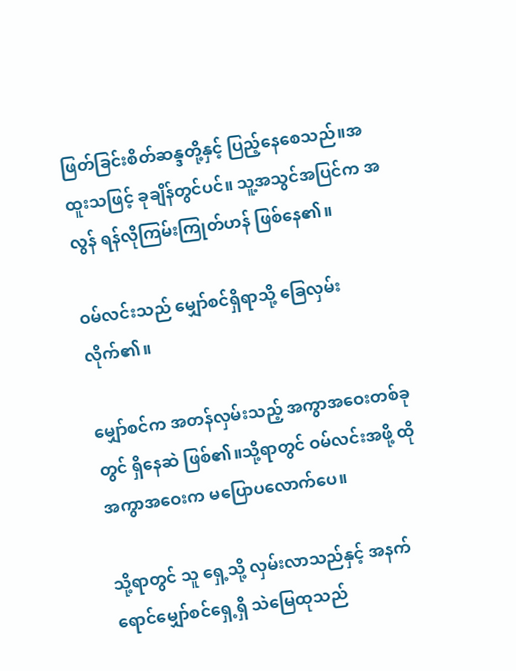ဖြတ်ခြင်းစိတ်ဆန္ဒတို့နှင့် ပြည့်နေစေသည်။အထူးသဖြင့် ခုချိန်တွင်ပင်။ သူ့အသွင်အပြင်က အလွန် ရန်လိုကြမ်းကြုတ်ဟန် ဖြစ်နေ၏။

ဝမ်လင်းသည် မျှော်စင်ရှိရာသို့ ခြေလှမ်းလိုက်၏။

မျှော်စင်က အတန်လှမ်းသည့် အကွာအဝေးတစ်ခုတွင် ရှိနေဆဲ ဖြစ်၏။သို့ရာတွင် ဝမ်လင်းအဖို့ ထိုအကွာအဝေးက မပြောပလောက်ပေ။

သို့ရာတွင် သူ ရှေ့သို့ လှမ်းလာသည်နှင့် အနက်ရောင်မျှော်စင်ရှေ့ရှိ သဲမြေထုသည်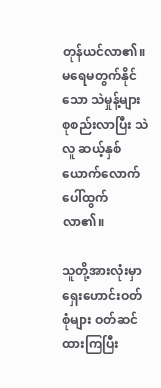တုန်ယင်လာ၏။ မရေမတွက်နိုင်သော သဲမှုန့်များ စုစည်းလာပြီး သဲလူ ဆယ့်နှစ်ယောက်လောက် ပေါ်ထွက်လာ၏။

သူတို့အားလုံးမှာ ရှေးဟောင်းဝတ်စုံများ ဝတ်ဆင်ထားကြပြီး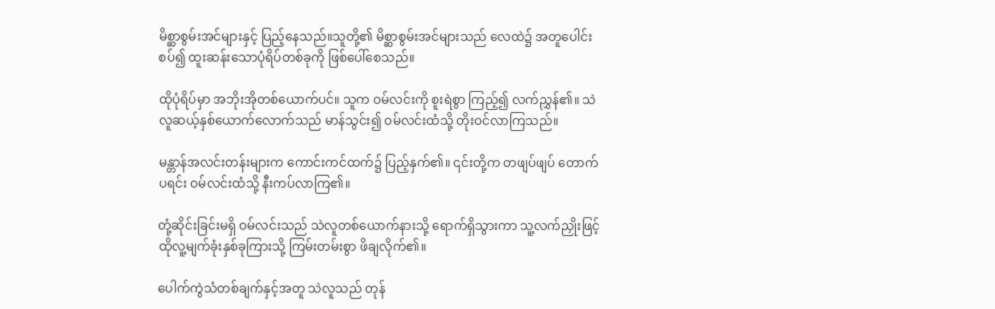မိစ္ဆာစွမ်းအင်များနှင့် ပြည့်နေသည်။သူတို့၏ မိစ္ဆာစွမ်းအင်များသည် လေထဲ၌ အတူပေါင်းစပ်၍ ထူးဆန်းသောပုံရိပ်တစ်ခုကို ဖြစ်ပေါ်စေသည်။

ထိုပုံရိပ်မှာ အဘိုးအိုတစ်ယောက်ပင်။ သူက ဝမ်လင်းကို စူးရဲစွာ ကြည့်၍ လက်ညွှန်၏။ သဲလူဆယ့်နှစ်ယောက်လောက်သည် မာန်သွင်း၍ ဝမ်လင်းထံသို့ တိုးဝင်လာကြသည်။

မန္တာန်အလင်းတန်းများက ကောင်းကင်ထက်၌ ပြည့်နှက်၏။ ၎င်းတို့က တဖျပ်ဖျပ် တောက်ပရင်း ဝမ်လင်းထံသို့ နီးကပ်လာကြ၏။

တုံ့ဆိုင်းခြင်းမရှိ ဝမ်လင်းသည် သဲလူတစ်ယောက်နားသို့ ရောက်ရှိသွားကာ သူ့လက်ညှိုးဖြင့် ထိုလူ့မျက်ခုံးနှစ်ခုကြားသို့ ကြမ်းတမ်းစွာ ဖိချလိုက်၏။

ပေါက်ကွဲသံတစ်ချက်နှင့်အတူ သဲလူသည် တုန်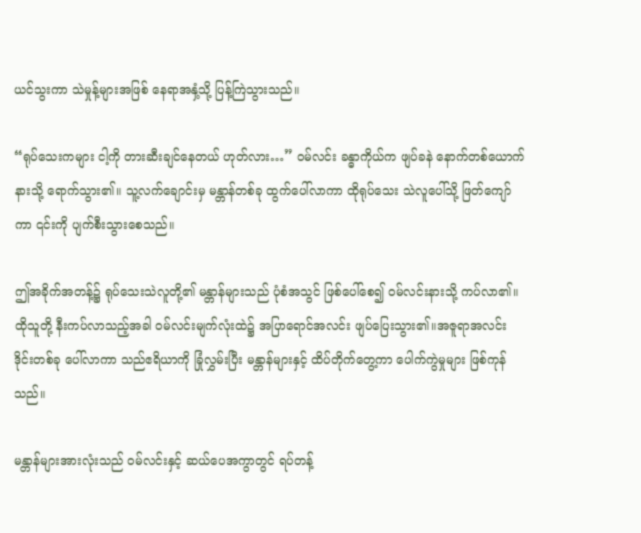ယင်သွးကာ သဲမှုန့်များအဖြစ် နေရာအနှံ့သို့ ပြန့်ကြဲသွားသည်။

“ရုပ်သေးကများ ငါ့ကို တားဆီးချင်နေတယ် ဟုတ်လား…” ဝမ်လင်း ခန္ဓာကိုယ်က ဖျပ်ခနဲ နောက်တစ်ယောက်နားသို့ ရောက်သွား၏။ သူ့လက်ချောင်းမှ မန္တာန်တစ်ခု ထွက်ပေါ်လာကာ ထိုရုပ်သေး သဲလူပေါ်သို့ ဖြတ်ကျော်ကာ ၎င်းကို ပျက်စီးသွားစေသည်။

ဤအခိုက်အတန့်၌ ရုပ်သေးသဲလူတို့၏ မန္တာန်များသည် ပုံစံအသွင် ဖြစ်ပေါ်စေ၍ ဝမ်လင်းနားသို့ ကပ်လာ၏။ ထိုသူတို့ နီးကပ်လာသည့်အခါ ဝမ်လင်းမျက်လုံးထဲ၌ အပြာရောင်အလင်း ဖျပ်ပြေးသွား၏။အဇူရာအလင်းဒိုင်းတစ်ခု ပေါ်လာကာ သည်ဧရိယာကို ခြုံလွှမ်းပြီး မန္တာန်များနှင့် ထိပ်တိုက်တွေ့ကာ ပေါက်ကွဲမှုများ ဖြစ်ကုန်သည်။

မန္တာန်များအားလုံးသည် ဝမ်လင်းနှင့် ဆယ်ပေအကွာတွင် ရပ်တန့်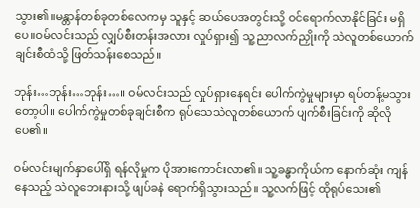သွား၏။မန္တာန်တစ်ခုတစ်လေကမှ သူနှင့် ဆယ်ပေအတွင်းသို့ ဝင်ရောက်လာနိုင်ခြင်း မရှိပေ။ဝမ်လင်းသည် လျှပ်စီးတန်းအလား လှုပ်ရှား၍ သူ့ညာလက်ညှိုးကို သဲလူတစ်ယောက်ချင်းစီထံသို့ ဖြတ်သန်းစေသည်။

ဘုန်း…ဘုန်း…ဘုန်း…။ ဝမ်လင်းသည် လှုပ်ရှားနေရင်း ပေါက်ကွဲမှုများမှာ ရပ်တန့်မသွားတော့ပါ။ ပေါက်ကွဲမှုတစ်ခုချင်းစီက ရုပ်သေသဲလူတစ်ယောက် ပျက်စီးခြင်းကို ဆိုလိုပေ၏။

ဝမ်လင်းမျက်နှာပေါ်ရှိ ရန်လိုမှုက ပိုအားကောင်းလာ၏။ သူ့ခန္ဓာကိုယ်က နောက်ဆုံး ကျန်နေသည့် သဲလူဘေးနားသို့ ဖျပ်ခနဲ ရောက်ရှိသွားသည်။ သူ့လက်ဖြင့် ထိုရုပ်သေး၏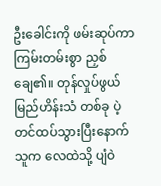ဦးခေါင်းကို ဖမ်းဆုပ်ကာ ကြမ်းတမ်းစွာ ညှစ်ချေ၏။ တုန်လှုပ်ဖွယ် မြည်ဟိန်းသံ တစ်ခု ပဲ့တင်ထပ်သွားပြီးနောက် သူက လေထဲသို့ ပျံဝဲ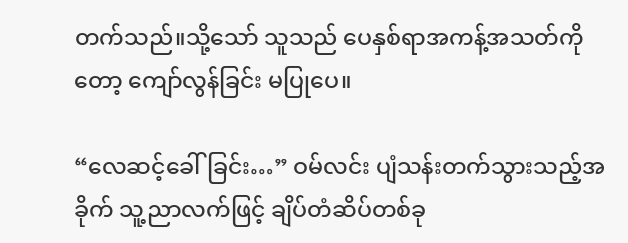တက်သည်။သို့သော် သူသည် ပေနှစ်ရာအကန့်အသတ်ကိုတော့ ကျော်လွန်ခြင်း မပြုပေ။

“လေဆင့်ခေါ်ခြင်း…” ဝမ်လင်း ပျံသန်းတက်သွားသည့်အခိုက် သူ့ညာလက်ဖြင့် ချိပ်တံဆိပ်တစ်ခု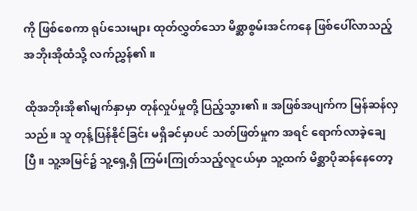ကို ဖြစ်စေကာ ရုပ်သေးများ ထုတ်လွှတ်သော မိစ္ဆာစွမ်းအင်ကနေ ဖြစ်ပေါ်လာသည့် အဘိုးအိုထံသို့ လက်ညွှန်၏။

ထိုအဘိုးအို၏မျက်နှာမှာ တုန်လှုပ်မှုတို့ ပြည့်သွား၏။ အဖြစ်အပျက်က မြန်ဆန်လှသည်။ သူ တုန့်ပြန်နိုင်ခြင်း မရှိခင်မှာပင် သတ်ဖြတ်မှုက အရင် ရောက်လာခဲ့ချေပြီ။ သူ့အမြင်၌ သူ့ရှေ့ရှိ ကြမ်းကြုတ်သည့်လူငယ်မှာ သူ့ထက် မိစ္ဆာပိုဆန်နေတော့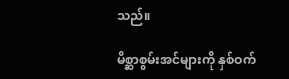သည်။

မိစ္ဆာစွမ်းအင်များကို နှစ်ဝက်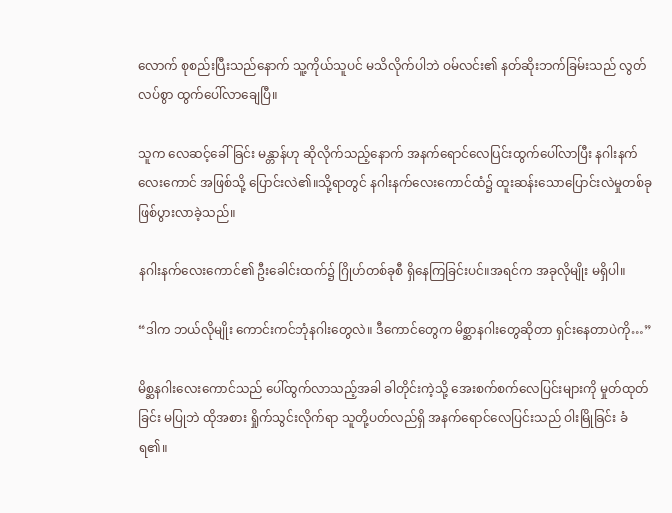လောက် စုစည်းပြီးသည်နောက် သူ့ကိုယ်သူပင် မသိလိုက်ပါဘဲ ဝမ်လင်း၏ နတ်ဆိုးဘက်ခြမ်းသည် လွတ်လပ်စွာ ထွက်ပေါ်လာချေပြီ။

သူက လေဆင့်ခေါ်ခြင်း မန္တာန်ဟု ဆိုလိုက်သည့်နောက် အနက်ရောင်လေပြင်းထွက်ပေါ်လာပြီး နဂါးနက်လေးကောင် အဖြစ်သို့ ပြောင်းလဲ၏။သို့ရာတွင် နဂါးနက်လေးကောင်ထံ၌ ထူးဆန်းသောပြောင်းလဲမှုတစ်ခု ဖြစ်ပွားလာခဲ့သည်။

နဂါးနက်လေးကောင်၏ ဦးခေါင်းထက်၌ ဂြိုဟ်တစ်ခုစီ ရှိနေကြခြင်းပင်။အရင်က အခုလိုမျိုး မရှိပါ။

“ဒါက ဘယ်လိုမျိုး ကောင်းကင်ဘုံနဂါးတွေလဲ။ ဒီကောင်တွေက မိစ္ဆာနဂါးတွေဆိုတာ ရှင်းနေတာပဲကို…”

မိစ္ဆနဂါးလေးကောင်သည် ပေါ်ထွက်လာသည့်အခါ ခါတိုင်းကဲ့သို့ အေးစက်စက်လေပြင်းများကို မှုတ်ထုတ်ခြင်း မပြုဘဲ ထိုအစား ရှိုက်သွင်းလိုက်ရာ သူတို့ပတ်လည်ရှိ အနက်ရောင်လေပြင်းသည် ဝါးမြိုခြင်း ခံရ၏။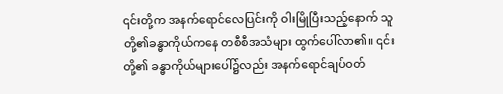၎င်းတို့က အနက်ရောင်လေပြင်းကို ဝါးမြိုပြီးသည့်နောက် သူတို့၏ခန္ဓာကိုယ်ကနေ တစီစီအသံများ ထွက်ပေါ်လာ၏။ ၎င်းတို့၏ ခန္ဓာကိုယ်များပေါ်၌လည်း အနက်ရောင်ချပ်ဝတ်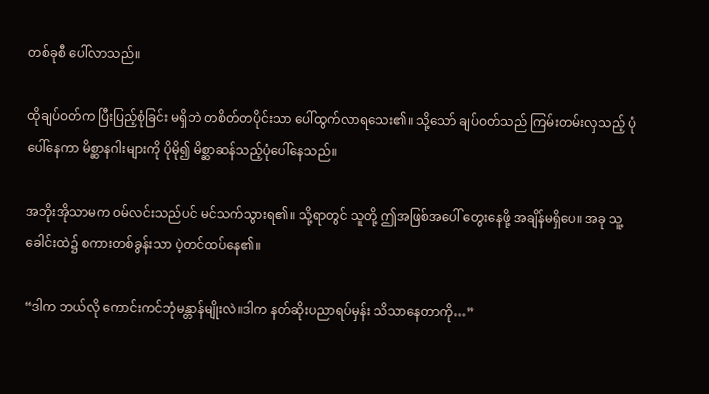တစ်ခုစီ ပေါ်လာသည်။

ထိုချပ်ဝတ်က ပြီးပြည့်စုံခြင်း မရှိဘဲ တစိတ်တပိုင်းသာ ပေါ်ထွက်လာရသေး၏။ သို့သော် ချပ်ဝတ်သည် ကြမ်းတမ်းလှသည့် ပုံပေါ်နေကာ မိစ္ဆာနဂါးများကို ပိုမို၍ မိစ္ဆာဆန်သည့်ပုံပေါ်နေသည်။

အဘိုးအိုသာမက ဝမ်လင်းသည်ပင် မင်သက်သွားရ၏။ သို့ရာတွင် သူတို့ ဤအဖြစ်အပေါ် တွေးနေဖို့ အချိန်မရှိပေ။ အခု သူ့ခေါင်းထဲ၌ စကားတစ်ခွန်းသာ ပဲ့တင်ထပ်နေ၏။

“ဒါက ဘယ်လို ကောင်းကင်ဘုံမန္တာန်မျိုးလဲ။ဒါက နတ်ဆိုးပညာရပ်မှန်း သိသာနေတာကို…”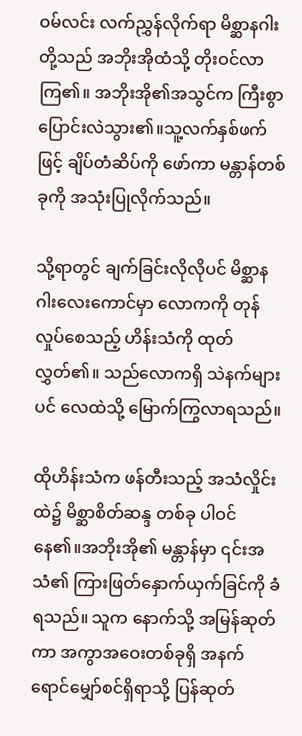ဝမ်လင်း လက်ညွှန်လိုက်ရာ မိစ္ဆာနဂါးတို့သည် အဘိုးအိုထံသို့ တိုးဝင်လာကြ၏။ အဘိုးအို၏အသွင်က ကြီးစွာ ပြောင်းလဲသွား၏။သူ့လက်နှစ်ဖက်ဖြင့် ချိပ်တံဆိပ်ကို ဖော်ကာ မန္တာန်တစ်ခုကို အသုံးပြုလိုက်သည်။

သို့ရာတွင် ချက်ခြင်းလိုလိုပင် မိစ္ဆာနဂါးလေးကောင်မှာ လောကကို တုန်လှုပ်စေသည့် ဟိန်းသံကို ထုတ်လွှတ်၏။ သည်လောကရှိ သဲနက်များပင် လေထဲသို့ မြောက်ကြွလာရသည်။

ထိုဟိန်းသံက ဖန်တီးသည့် အသံလှိုင်းထဲ၌ မိစ္ဆာစိတ်ဆန္ဒ တစ်ခု ပါဝင်နေ၏။အဘိုးအို၏ မန္တာန်မှာ ၎င်းအသံ၏ ကြားဖြတ်နှောက်ယှက်ခြင်ကို ခံရသည်။ သူက နောက်သို့ အမြန်ဆုတ်ကာ အကွာအဝေးတစ်ခုရှိ အနက်ရောင်မျှော်စင်ရှိရာသို့ ပြန်ဆုတ်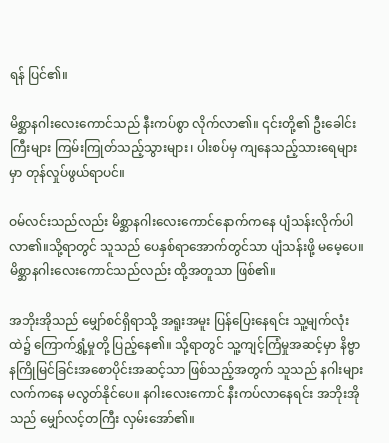ရန် ပြင်၏။

မိစ္ဆာနဂါးလေးကောင်သည် နီးကပ်စွာ လိုက်လာ၏။ ၎င်းတို့၏ ဦးခေါင်းကြီးများ ကြမ်းကြုတ်သည့်သွားများ၊ ပါးစပ်မှ ကျနေသည့်သားရေများမှာ တုန်လှုပ်ဖွယ်ရာပင်။

ဝမ်လင်းသည်လည်း မိစ္ဆာနဂါးလေးကောင်နောက်ကနေ ပျံသန်းလိုက်ပါလာ၏။သို့ရာတွင် သူသည် ပေနှစ်ရာအောက်တွင်သာ ပျံသန်းဖို့ မမေ့ပေ။ မိစ္ဆာနဂါးလေးကောင်သည်လည်း ထို့အတူသာ ဖြစ်၏။

အဘိုးအိုသည် မျှော်စင်ရှိရာသို့ အရူးအမူး ပြန်ပြေးနေရင်း သူ့မျက်လုံးထဲ၌ ကြောက်ရွှံ့မှုတို့ ပြည့်နေ၏။ သို့ရာတွင် သူ့ကျင့်ကြံမှုအဆင့်မှာ နိဗ္ဗာနကြိုမြင်ခြင်းအစောပိုင်းအဆင့်သာ ဖြစ်သည့်အတွက် သူသည် နဂါးများလက်ကနေ မလွတ်နိုင်ပေ။ နဂါးလေးကောင် နီးကပ်လာနေရင်း အဘိုးအိုသည် မျှော်လင့်တကြီး လှမ်းအော်၏။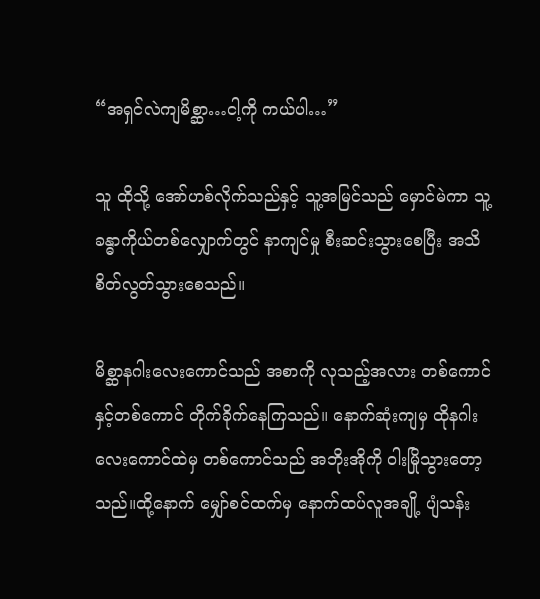“အရှင်လဲကျမိစ္ဆာ…ငါ့ကို ကယ်ပါ…”

သူ ထိုသို့ အော်ဟစ်လိုက်သည်နှင့် သူ့အမြင်သည် မှောင်မဲကာ သူ့ခန္ဓာကိုယ်တစ်လျှောက်တွင် နာကျင်မှု စီးဆင်းသွားစေပြီး အသိစိတ်လွတ်သွားစေသည်။

မိစ္ဆာနဂါးလေးကောင်သည် အစာကို လုသည့်အလား တစ်ကောင်နှင့်တစ်ကောင် တိုက်ခိုက်နေကြသည်။ နောက်ဆုံးကျမှ ထိုနဂါးလေးကောင်ထဲမှ တစ်ကောင်သည် အဘိုးအိုကို ဝါးမြိုသွားတော့သည်။ထို့နောက် မျှော်စင်ထက်မှ နောက်ထပ်လူအချို့ ပျံသန်း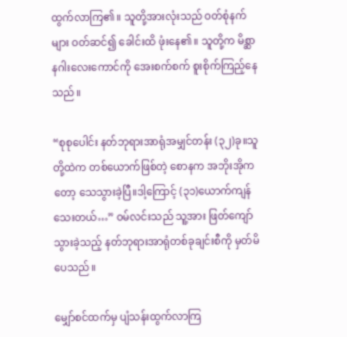ထွက်လာကြ၏။ သူတို့အားလုံးသည် ဝတ်စုံနက်များ ဝတ်ဆင်၍ ခေါင်းထိ ဖုံးနေ၏။ သူတို့က မိစ္ဆာနဂါးလေးကောင်ကို အေးစက်စက် စူးစိုက်ကြည့်နေသည်။

“စုစုပေါင်း နတ်ဘုရားအာရုံအမျှင်တန်း (၃၂)ခု။သူတို့ထဲက တစ်ယောက်ဖြစ်တဲ့ စောနက အဘိုးအိုကတော့ သေသွားခဲ့ပြီ။ဒါ့ကြောင့် (၃၁)ယောက်ကျန်သေးတယ်…” ဝမ်လင်းသည် သူ့အား ဖြတ်ကျော်သွားခဲ့သည့် နတ်ဘုရားအာရုံတစ်ခုချင်းစီကို မှတ်မိပေသည်။

မျှော်စင်ထက်မှ ပျံသန်းထွက်လာကြ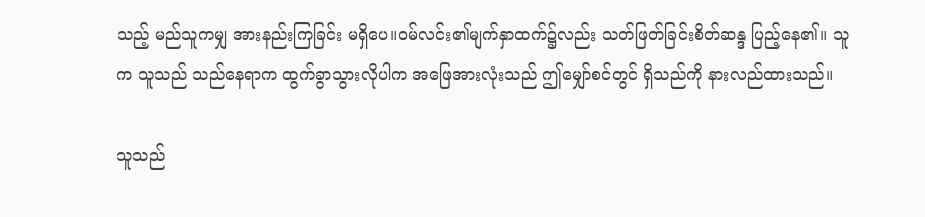သည့် မည်သူကမျှ အားနည်းကြခြင်း မရှိပေ။ဝမ်လင်း၏မျက်နှာထက်၌လည်း သတ်ဖြတ်ခြင်းစိတ်ဆန္ဒ ပြည့်နေ၏။ သူက သူသည် သည်နေရာက ထွက်ခွာသွားလိုပါက အဖြေအားလုံးသည် ဤမျှော်စင်တွင် ရှိသည်ကို နားလည်ထားသည်။

သူသည်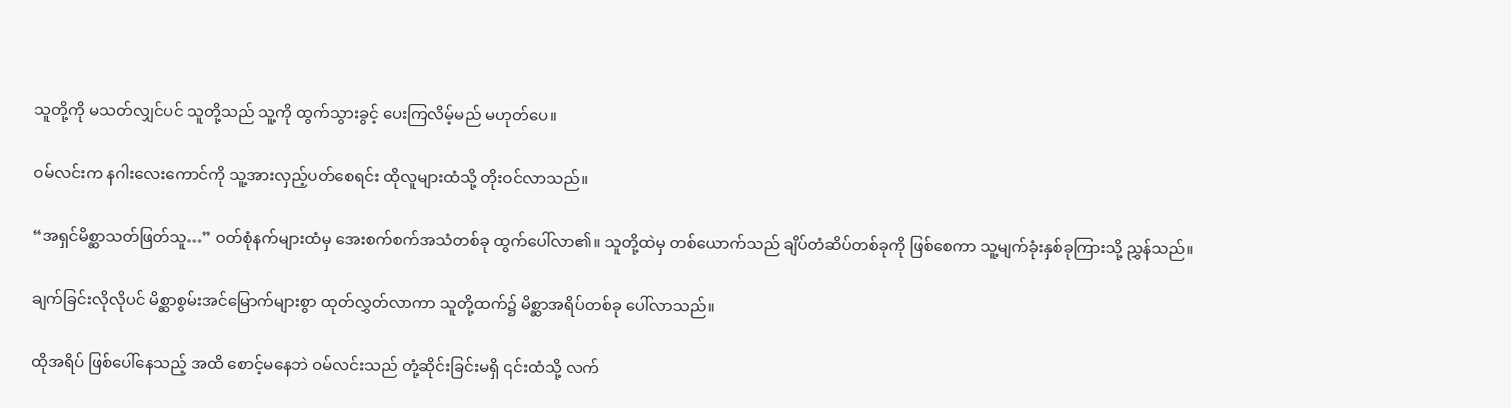သူတို့ကို မသတ်လျှင်ပင် သူတို့သည် သူ့ကို ထွက်သွားခွင့် ပေးကြလိမ့်မည် မဟုတ်ပေ။

ဝမ်လင်းက နဂါးလေးကောင်ကို သူ့အားလှည့်ပတ်စေရင်း ထိုလူများထံသို့ တိုးဝင်လာသည်။

“အရှင်မိစ္ဆာသတ်ဖြတ်သူ…” ဝတ်စုံနက်များထံမှ အေးစက်စက်အသံတစ်ခု ထွက်ပေါ်လာ၏။ သူတို့ထဲမှ တစ်ယောက်သည် ချိပ်တံဆိပ်တစ်ခုကို ဖြစ်စေကာ သူ့မျက်ခုံးနှစ်ခုကြားသို့ ညွှန်သည်။

ချက်ခြင်းလိုလိုပင် မိစ္ဆာစွမ်းအင်မြောက်များစွာ ထုတ်လွှတ်လာကာ သူတို့ထက်၌ မိစ္ဆာအရိပ်တစ်ခု ပေါ်လာသည်။

ထိုအရိပ် ဖြစ်ပေါ်နေသည့် အထိ စောင့်မနေဘဲ ဝမ်လင်းသည် တုံ့ဆိုင်းခြင်းမရှိ ၎င်းထံသို့ လက်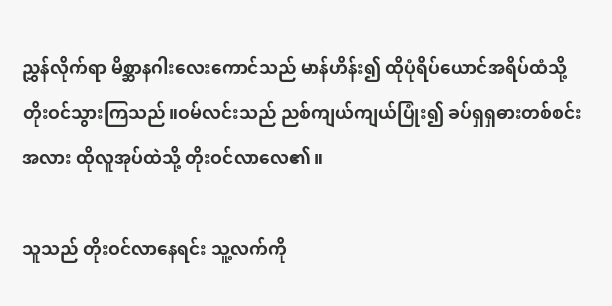ညွှန်လိုက်ရာ မိစ္ဆာနဂါးလေးကောင်သည် မာန်ဟိန်း၍ ထိုပုံရိပ်ယောင်အရိပ်ထံသို့ တိုးဝင်သွားကြသည်။ဝမ်လင်းသည် ညစ်ကျယ်ကျယ်ပြုံး၍ ခပ်ရှရှဓားတစ်စင်းအလား ထိုလူအုပ်ထဲသို့ တိုးဝင်လာလေ၏။

သူသည် တိုးဝင်လာနေရင်း သူ့လက်ကို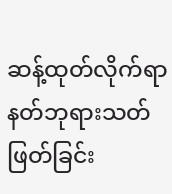ဆန့်ထုတ်လိုက်ရာ နတ်ဘုရားသတ်ဖြတ်ခြင်း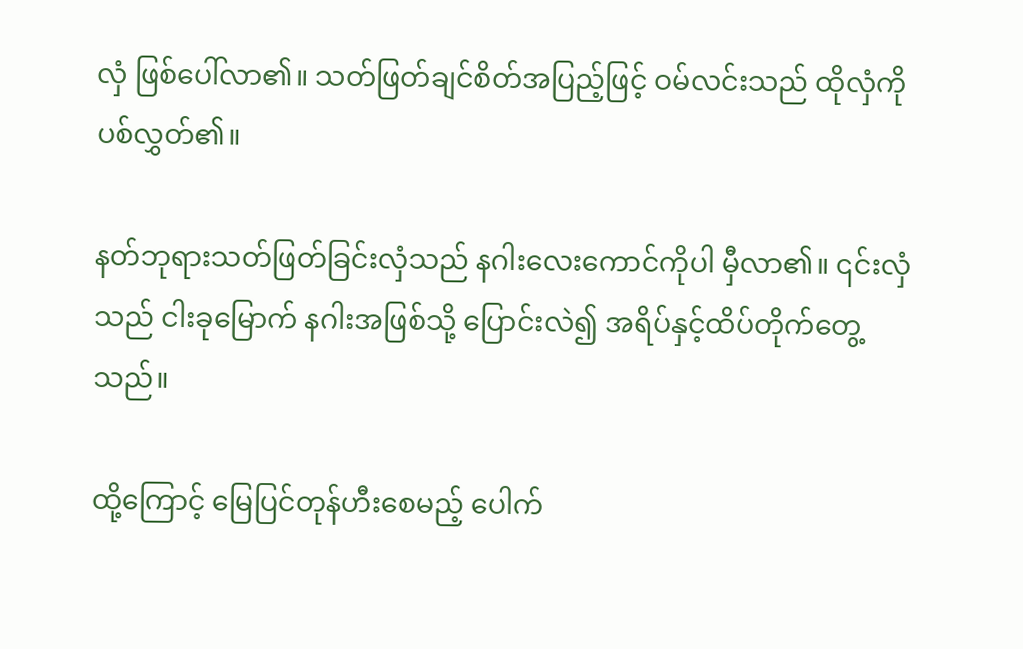လှံ ဖြစ်ပေါ်လာ၏။ သတ်ဖြတ်ချင်စိတ်အပြည့်ဖြင့် ဝမ်လင်းသည် ထိုလှံကို ပစ်လွှတ်၏။

နတ်ဘုရားသတ်ဖြတ်ခြင်းလှံသည် နဂါးလေးကောင်ကိုပါ မှီလာ၏။ ၎င်းလှံသည် ငါးခုမြောက် နဂါးအဖြစ်သို့ ပြောင်းလဲ၍ အရိပ်နှင့်ထိပ်တိုက်တွေ့သည်။

ထို့ကြောင့် မြေပြင်တုန်ဟီးစေမည့် ပေါက်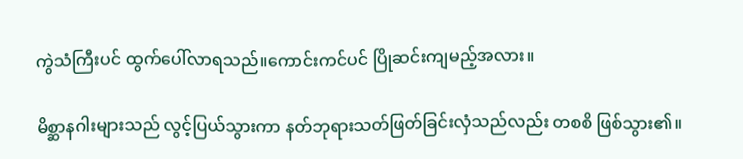ကွဲသံကြီးပင် ထွက်ပေါ်လာရသည်။ကောင်းကင်ပင် ပြိုဆင်းကျမည့်အလား။

မိစ္ဆာနဂါးများသည် လွင့်ပြယ်သွားကာ နတ်ဘုရားသတ်ဖြတ်ခြင်းလှံသည်လည်း တစစိ ဖြစ်သွား၏။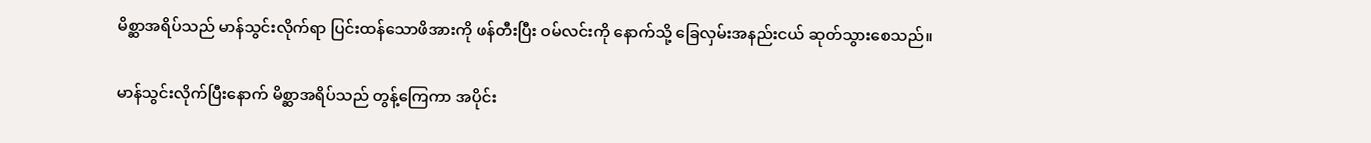မိစ္ဆာအရိပ်သည် မာန်သွင်းလိုက်ရာ ပြင်းထန်သောဖိအားကို ဖန်တီးပြီး ဝမ်လင်းကို နောက်သို့ ခြေလှမ်းအနည်းငယ် ဆုတ်သွားစေသည်။

မာန်သွင်းလိုက်ပြီးနောက် မိစ္ဆာအရိပ်သည် တွန့်ကြေကာ အပိုင်း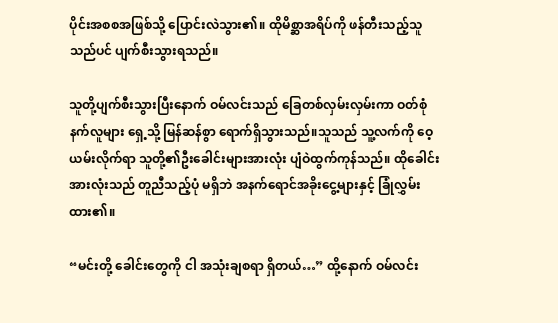ပိုင်းအစစအဖြစ်သို့ ပြောင်းလဲသွား၏။ ထိုမိစ္ဆာအရိပ်ကို ဖန်တီးသည့်သူသည်ပင် ပျက်စီးသွားရသည်။

သူတို့ပျက်စီးသွားပြီးနောက် ဝမ်လင်းသည် ခြေတစ်လှမ်းလှမ်းကာ ဝတ်စုံနက်လူများ ရှေ့သို့ မြန်ဆန်စွာ ရောက်ရှိသွားသည်။သူသည် သူ့လက်ကို ဝေ့ယမ်းလိုက်ရာ သူတို့၏ဦးခေါင်းများအားလုံး ပျံဝဲထွက်ကုန်သည်။ ထိုခေါင်းအားလုံးသည် တူညီသည့်ပုံ မရှိဘဲ အနက်ရောင်အခိုးငွေ့များနှင့် ခြုံလွှမ်းထား၏။

“မင်းတို့ ခေါင်းတွေကို ငါ အသုံးချစရာ ရှိတယ်…” ထို့နောက် ဝမ်လင်း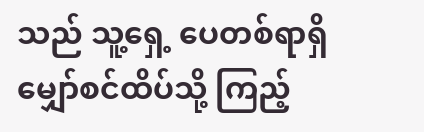သည် သူ့ရှေ့ ပေတစ်ရာရှိ မျှော်စင်ထိပ်သို့ ကြည့်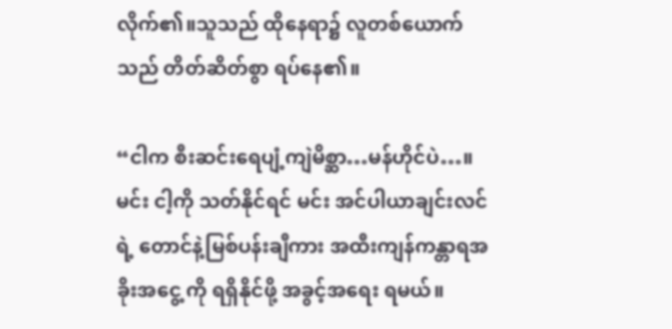လိုက်၏။သူသည် ထိုနေရာ၌ လူတစ်ယောက်သည် တိတ်ဆိတ်စွာ ရပ်နေ၏။

“ငါက စီးဆင်းရေပျံ့ကျဲမိစ္ဆာ…မန်ဟိုင်ပဲ…။မင်း ငါ့ကို သတ်နိုင်ရင် မင်း အင်ပါယာချင်းလင်ရဲ့ တောင်နဲ့မြစ်ပန်းချီကား အထီးကျန်ကန္တာရအခိုးအငွေ့ ကို ရရှိနိုင်ဖို့ အခွင့်အရေး ရမယ်။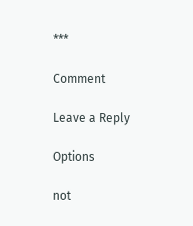***

Comment

Leave a Reply

Options

not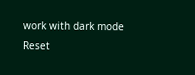work with dark mode
Reset